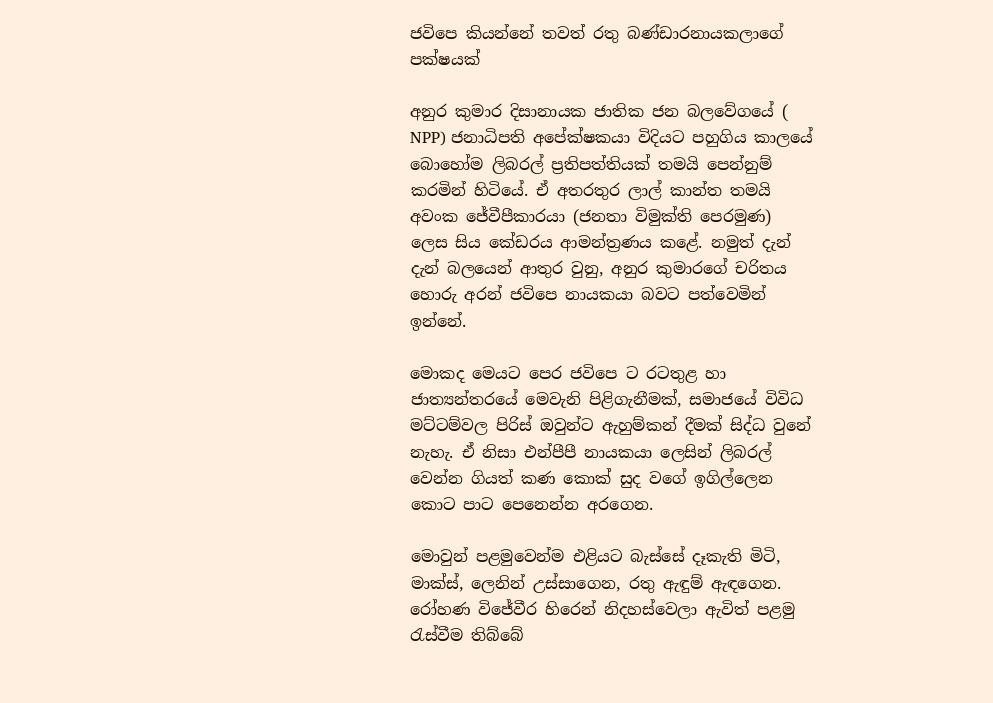ජවිපෙ කියන්නේ තවත් රතු බණ්ඩාරනායකලාගේ පක්ෂයක්

අනුර කුමාර දිසානායක ජාතික ජන බලවේගයේ ( NPP) ජනාධිපති අපේක්ෂකයා විදියට පහුගිය කාලයේ බොහෝම ලිබරල් ප්‍රතිපත්තියක් තමයි පෙන්නුම් ක‍රමින් හිටියේ. ඒ අතරතුර ලාල් කාන්ත තමයි අවංක ජේවීපීකාරයා (ජනතා විමුක්ති පෙරමුණ) ලෙස සිය කේඩරය ආමන්ත්‍රණය කළේ. නමුත් දැන් දැන් බලයෙන් ආතුර වුනු, අනුර කුමාරගේ චරිතය හොරු අරන් ජවිපෙ නායකයා බවට පත්වෙමින් ඉන්නේ.

මොකද මෙයට පෙ‍ර ජවිපෙ ට ‍රටතුළ හා ජාත්‍යන්තරයේ මෙවැනි පිළිගැනීමක්, සමාජයේ විවිධ මට්ටම්වල පිරිස් ඔවුන්ට ඇහුම්කන් දීමක් සිද්ධ වුනේ නැහැ. ඒ නිසා එන්පීපී නායකයා ලෙසින් ලිබරල් වෙන්න ගියත් කණ කොක් සුද වගේ ඉගිල්ලෙන කොට පාට පෙනෙන්න අරගෙන.

මොවුන් පළමුවෙන්ම එළියට බැස්සේ දෑකැති මිටි, මාක්ස්, ලෙනින් උස්සාගෙන, රතු ඇඳුම් ඇඳගෙන. රෝහණ විජේවීර හිරෙන් නිදහස්වෙලා ඇවිත් පළමු රැස්වීම තිබ්බේ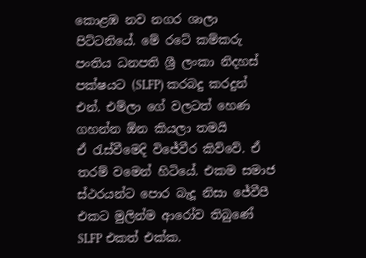කොළඹ නව නගර ශාලා පිට්ටනියේ. මේ රටේ කම්කරු පංතිය ධනපති ශ්‍රී ලංකා නිදහස් පක්ෂයට (SLFP) කරබදු කරදුන් එන්. එම්ලා ගේ වලටත් හෙණ ගහන්න ඕන කියලා තමයි ඒ ‍රැස්වීමෙදි විජේවීර කිව්වේ. ඒ තරම් වමෙන් හිටියේ. එකම සමාජ ස්ථරයන්ට පොර බැදූ නිසා ජේවීපී එකට මුලින්ම ආරෝව තිබුණේ SLFP එකත් එක්ක.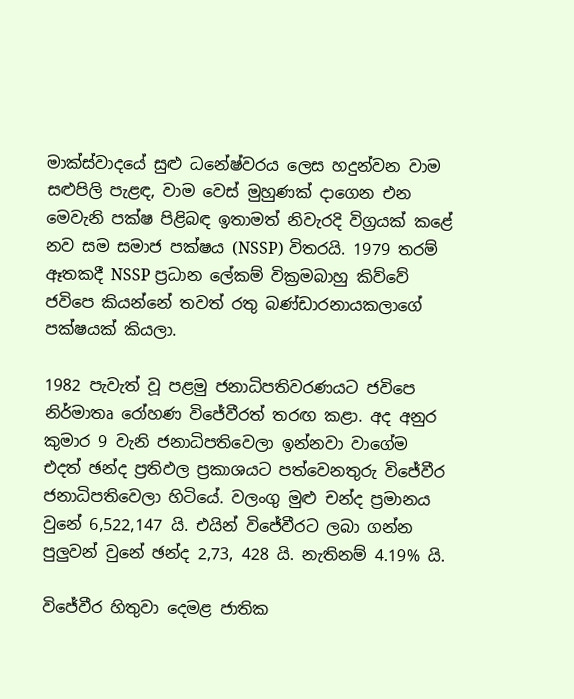මාක්ස්වාදයේ සුළු ධනේෂ්වරය ලෙස හදුන්වන වාම සළුපිලි පැළඳ, වාම වෙස් මුහුණක් දාගෙන එන මෙවැනි පක්ෂ පිළිබඳ ඉතාමත් නිවැරදි විග්‍රයක් කළේ නව සම සමාජ පක්ෂය (NSSP) විතරයි. 1979 තරම් ඈතකදී NSSP ප්‍රධාන ලේකම් වික්‍රමබාහු කිව්වේ ජවිපෙ කියන්නේ තවත් රතු බණ්ඩාරනායකලාගේ පක්ෂයක් කියලා.

1982 පැවැත් වූ පළමු ජනාධිපතිවරණයට ජවිපෙ නිර්මාතෘ රෝහණ විජේවීරත් තරඟ කළා. අද අනුර කුමාර 9 වැනි ජනාධිපතිවෙලා ඉන්නවා වාගේම එදත් ඡන්ද ප්‍රතිඵල ප්‍රකාශයට පත්වෙනතුරු විජේවීර ජනාධිපතිවෙලා හිටියේ. වලංගු මුළු චන්ද ප්‍රමානය වුනේ 6,522,147 යි. එයින් විජේවීරට ලබා ගන්න පුලුවන් වුනේ ඡන්ද 2,73, 428 යි. නැතිනම් 4.19% යි.

විජේවීර හිතුවා දෙමළ ජාතික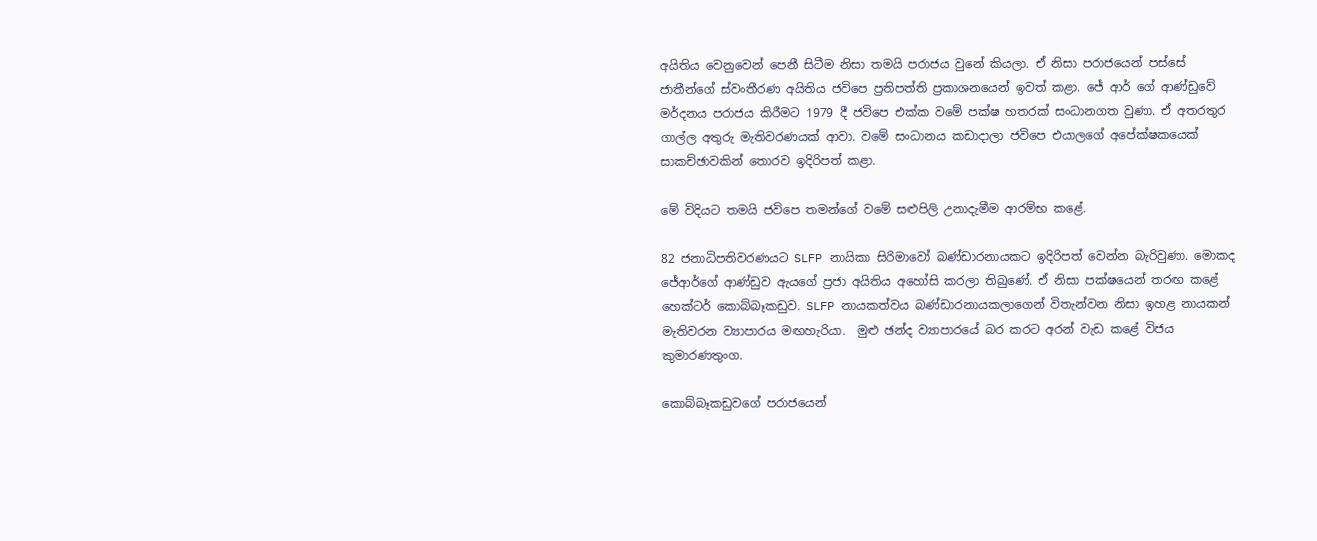අයිතිය වෙනුවෙන් පෙනී සිටීම නිසා තමයි ප‍රාජය වුනේ කියලා. ඒ නිසා පරාජයෙන් පස්සේ ජාතීන්ගේ ස්වංතීරණ අයිතිය ජවිපෙ ප්‍රතිපත්ති ප්‍රකාශනයෙන් ඉවත් කළා. ජේ ආර් ගේ ආණ්ඩුවේ මර්දනය පරාජය කිරීමට 1979 දී ජවිපෙ එක්ක වමේ පක්ෂ හතරක් සංධානගත වුණා. ඒ අතරතුර ගාල්ල අතුරු මැතිවරණයක් ආවා. වමේ සංධානය කඩාදාලා ජවිපෙ එයාලගේ අපේක්ෂකයෙක් සාකච්ඡාවකින් තොරව ඉදිරිපත් කළා.

මේ විදියට තමයි ජවිපෙ තමන්ගේ වමේ සළුපිලි උනාදැමීම ආරම්භ කළේ.

82 ජනාධිපතිවරණයට SLFP නායිකා සිරිමාවෝ බණ්ඩාරනායකට ඉදිරිපත් වෙන්න බැරිවුණා. මොකද ජේආර්ගේ ආණ්ඩුව ඇයගේ ප්‍රජා අයිතිය අහෝසි කරලා තිබුණේ. ඒ නිසා පක්ෂයෙන් තරඟ කළේ හෙක්ටර් කොබ්බෑකඩුව. SLFP නායකත්වය බණ්ඩාරනායකලාගෙන් විතැන්වන නිසා ඉහළ නායකන් මැතිවරන ව්‍යාපාරය මඟහැරියා.  මුළු ඡන්ද ව්‍යාපාරයේ බර කරට අරන් වැඩ කළේ විජය කුමාරණතුංග.

කොබ්බෑකඩුවගේ පරාජ‍යෙන්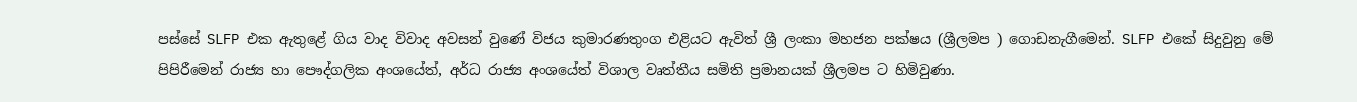පස්සේ SLFP එක ඇතුළේ ගිය වාද විවාද අවසන් වුණේ විජය කුමාරණතුංග එළියට ඇවිත් ශ්‍රී ලංකා මහජන පක්ෂය (ශ්‍රීලමප ) ගොඩනැගීමෙන්. SLFP එකේ සිදුවුනු මේ පිපිරීමෙන් රාජ්‍ය හා පෞද්ගලික අංශයේත්, අර්ධ රාජ්‍ය අංශයේත් විශාල වෘත්තීය සමිති ප්‍රමානයක් ශ්‍රීලමප ට හිමිවුණා.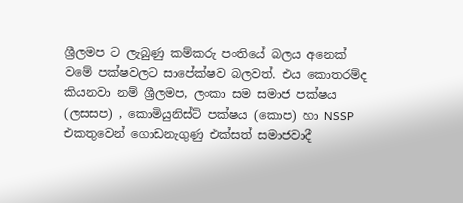ශ්‍රීලමප ට ලැබුණු කම්කරු පංතියේ බලය අනෙක් වමේ පක්ෂවලට සාපේක්ෂව බලවත්. එය කොතරම්ද කියනවා නම් ශ්‍රීලමප, ලංකා සම සමාජ පක්ෂය (ලසසප) , කොමියුනිස්ට් පක්ෂය (කොප) හා NSSP එකතුවෙන් ගොඩනැගුණු එක්සත් සමාජවාදී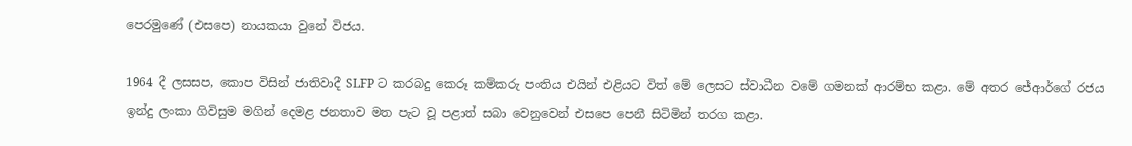පෙරමුණේ (එසපෙ) නායකයා වුනේ විජය.

1964 දී ලසසප, කොප විසින් ජාතිවාදී SLFP ට කරබදු කෙරූ කම්කරු පංතිය එයින් එළියට විත් මේ ලෙසට ස්වාධීන වමේ ගමනක් ආරම්භ කළා. මේ අත‍ර ජේආර්ගේ රජය ඉන්දු ලංකා ගිවිසුම මගින් දෙමළ ජනතාව මත පැට වූ පළාත් සබා වෙනුවෙන් එසපෙ පෙනී සිටිමින් තරග කළා.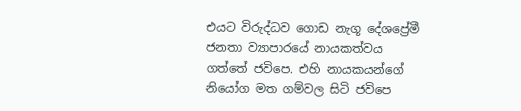එයට විරුද්ධව ගොඩ නැගූ දේශප්‍රේමී ජනතා ව්‍යාපාරයේ නායකත්වය ගත්තේ ජවිපෙ. එහි නායකයන්ගේ නියෝග මත ගම්වල සිටි ජවිපෙ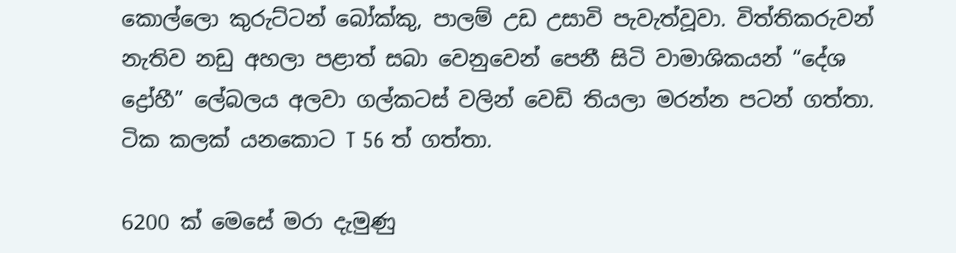කොල්ලො කුරුට්ටන් බෝක්කු, පාලම් උඩ උසාවි පැවැත්වූවා. විත්තිකරුවන් නැතිව නඩු අහලා පළාත් සබා වෙනුවෙන් පෙනී සිටි වාමාශිකයන් “දේශ ද්‍රෝහී” ලේබලය අලවා ගල්කටස් වලින් වෙඩි තියලා මරන්න පටන් ගත්තා. ටික කලක් යනකොට T 56 ත් ගත්තා.

6200 ක් මෙසේ මරා දැමුණු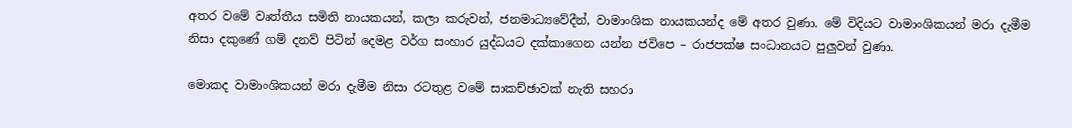අතර වමේ වෘත්තීය සමිති නායකයන්, කලා කරුවන්, ජනමාධ්‍යවේදීන්, වාමාංශික නායකයන්ද මේ අතර වුණා. මේ විදියට වාමාංශිකයන් මරා දැමීම නිසා දකුණේ ගම් දනව් පිටින් දෙමළ වර්ග සංහාර යුද්ධයට දක්කාගෙන යන්න ජවිපෙ – රාජපක්ෂ සංධානයට පුලුවන් වුණා.

මොකද වාමාංශිකයන් මරා දැමීම නිසා රටතුළ වමේ සාකච්ඡාවක් නැති සහරා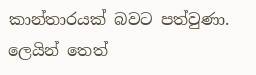කාන්තාරයක් බවට පත්වුණා.  ලෙයින් තෙත්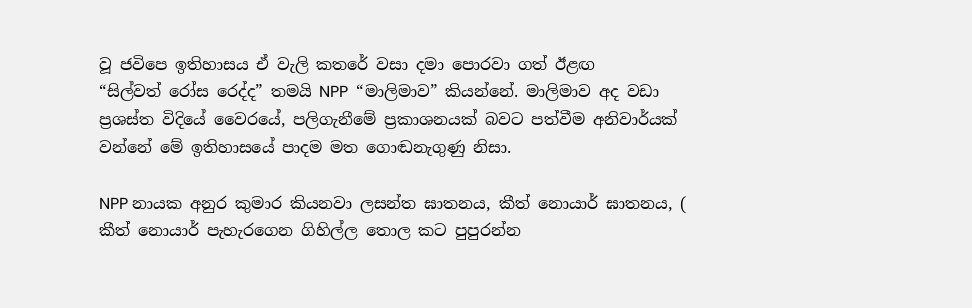වූ ජවිපෙ ඉතිහාසය ඒ වැලි කතරේ වසා දමා පොරවා ගත් ඊළඟ “සිල්වත් ‍රෝස රෙද්ද” තමයි NPP  “මාලිමාව” කියන්නේ. මාලිමාව අද වඩා ප්‍රශස්ත විදියේ වෛරයේ, පලිගැනීමේ ප්‍රකාශනයක් බවට පත්වීම අනිවාර්යක් වන්නේ මේ ඉතිහාසයේ පාදම මත ගොඬනැගුණු නිසා.

NPP නායක අනුර කුමාර කියනවා ලසන්ත ඝාතනය, කීත් නොයාර් ඝාතනය, ( කීත් නොයාර් පැහැරගෙන ගිහිල්ල තොල කට පුපුරන්න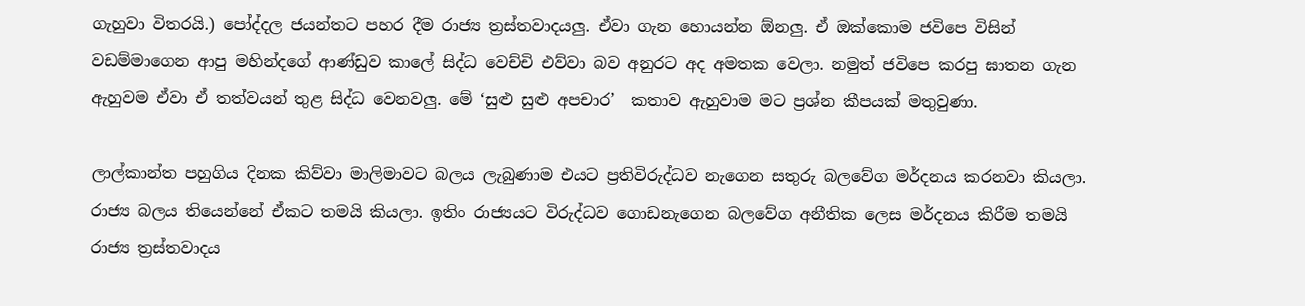ගැහුවා විතරයි.) පෝද්දල ජයන්තට පහර දීම රාජ්‍ය ත්‍රස්තවාදයලු. ඒවා ගැන හොයන්න ඕනලු. ඒ ඔක්කොම ජවිපෙ විසින් වඩම්මාගෙන ආපු මහින්දගේ ආණ්ඩුව කාලේ සිද්ධ වෙච්චි එව්වා බව අනුරට අද අමතක වෙලා. නමුත් ජවිපෙ කරපු ඝාතන ගැන ඇහුවම ඒවා ඒ තත්වයන් තුළ සිද්ධ වෙනවලු. මේ ‘සුළු සුළු අපචාර’  කතාව ඇහුවාම මට ප්‍රශ්න කීපයක් මතුවුණා.

ලාල්කාන්ත පහුගිය දිනක කිව්වා මාලිමාවට බලය ලැබුණාම එයට ප්‍රතිවිරුද්ධව නැගෙන සතුරු බලවේග මර්දනය කරනවා කියලා. රාජ්‍ය බලය තියෙන්නේ ඒකට තමයි කියලා. ඉතිං රාජ්‍යයට විරුද්ධව ගොඩනැගෙන බලවේග අනීතික ලෙස මර්දනය කිරීම තම‍යි රාජ්‍ය ත්‍රස්තවාදය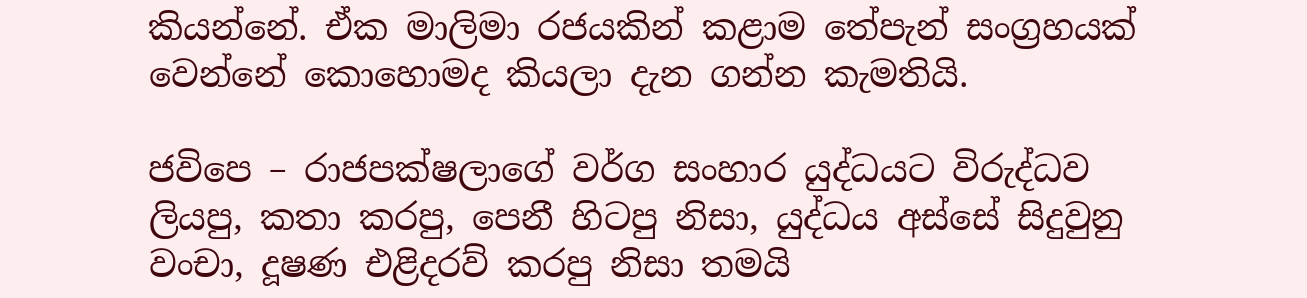කියන්නේ. ඒක මාලිමා රජයකින් කළාම තේපැන් සංග්‍රහයක් වෙන්නේ කොහොමද කියලා දැන ගන්න කැමතියි.

ජවිපෙ – රාජපක්ෂලාගේ වර්ග සංහාර යුද්ධයට විරුද්ධව ලියපු, කතා කරපු, පෙනී හිටපු නිසා, යුද්ධය අස්සේ සිදුවුනු වංචා, දූෂණ එළිදරව් කරපු නිසා තමයි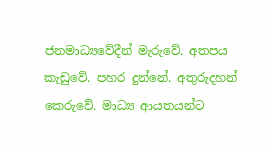ජනමාධ්‍යවේදීන් මැරුවේ. අතපය කැඩුවේ. පහර දුන්නේ. අතුරුදහන් කෙරුවේ. මාධ්‍ය ආයතයන්ට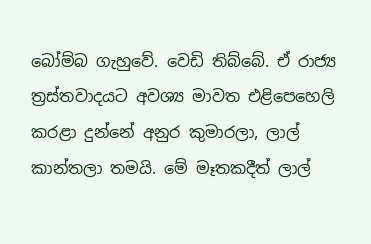බෝම්බ ගැහුවේ. වෙඩි තිබ්බේ. ඒ රාජ්‍ය ත්‍රස්තවාදයට අවශ්‍ය මාවත එළිපෙහෙලි කරළා දුන්නේ අනුර කුමාරලා, ලාල් කාන්තලා තමයි. මේ මෑතකදීත් ලාල්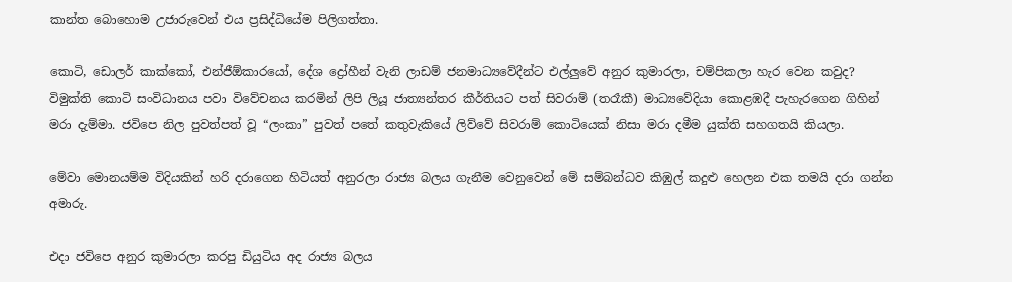කාන්ත බොහොම උජාරුවෙන් එය ප්‍රසිද්ධියේම පිලිගත්තා.

කොටි, ඩොලර් කාක්කෝ, එන්ජීඕකාරයෝ, දේශ ද්‍රෝහීන් වැනි ලාඩම් ජනමාධ්‍යවේදීන්ට එල්ලුවේ අනුර කුමාරලා, චම්පිකලා හැර වෙන කවුද? විමුක්ති කොටි සංවිධානය පවා විවේචනය කරමින් ලිපි ලියූ ජාත්‍යන්තර කීර්තියට පත් සිවරාම් (තරෑකී) මාධ්‍යවේදියා කොළඹදී පැහැරගෙන ගිහින් මරා දැම්මා. ජවිපෙ නිල පුවත්පත් වූ “ලංකා” පුවත් පතේ කතුවැකියේ ලිව්වේ සිවරාම් කොටියෙක් නිසා මරා දමීම යුක්ති සහගතයි කියලා.

මේවා මොනයම්ම විදියකින් හරි දරාගෙන හිටියත් අනුරලා රාජ්‍ය බලය ගැනීම වෙනුවෙන් මේ සම්බන්ධව කිඹුල් කදුළු හෙලන එක තමයි දරා ගන්න අමාරු.

එදා ජවිපෙ අනුර කුමාරලා කරපු ඩියුටිය අද රාජ්‍ය බලය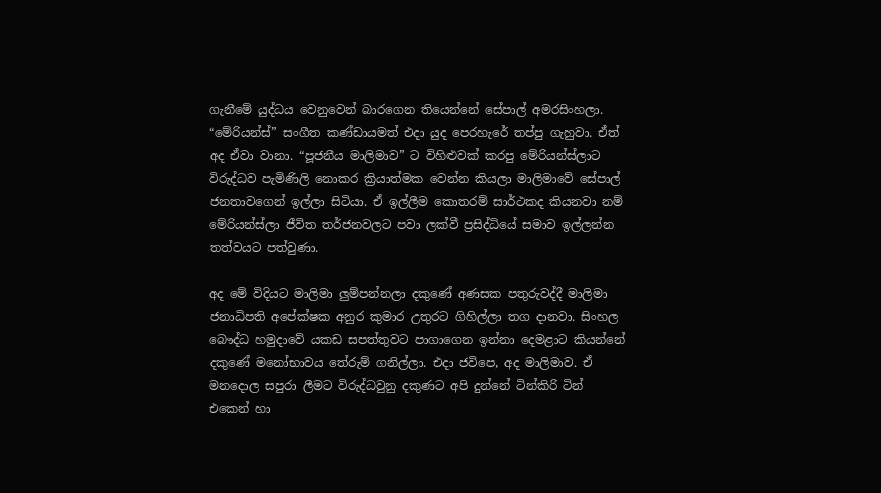ගැනීමේ යුද්ධය වෙනුවෙන් බාරගෙන තියෙන්නේ සේපාල් අමරසිංහලා.  “මේරියන්ස්” සංගීත කණ්ඩායමත් එදා යුද පෙරහැරේ තප්පු ගැහුවා. ඒත් අද ඒවා වානා. “පූජනීය මාලිමාව” ට විහිළුවක් කරපු මේරියන්ස්ලාට විරුද්ධව පැමිණිලි නොකර ක්‍රියාත්මක වෙන්න කියලා මාලිමාවේ සේපාල් ජනතාවගෙන් ඉල්ලා සිටියා. ඒ ඉල්ලීම කොතරම් සාර්ථකද කියනවා නම් මේරියන්ස්ලා ජීවිත ත‍ර්ජනවලට පවා ලක්වී ප්‍රසිද්ධියේ සමාව ඉල්ලන්න තත්වයට පත්වුණා.

අද මේ විදියට මාලිමා ලුම්පන්නලා දකුණේ අණසක පතුරුවද්දී මාලිමා ජනාධිපති අපේක්ෂක අනුර කුමාර උතුරට ගිහිල්ලා තග දානවා. සිංහල බෞද්ධ හමුදාවේ යකඩ සපත්තුවට පාගාගෙන ඉන්නා දෙමළාට කියන්නේ දකුණේ මනෝභාවය තේරුම් ගනිල්ලා. එදා ජවිපෙ, අද මාලිමාව. ඒ මනදොල සපුරා ලීමට විරුද්ධවුනු දකුණට අපි දුන්නේ ටින්කිරි ටින් එකෙන් හා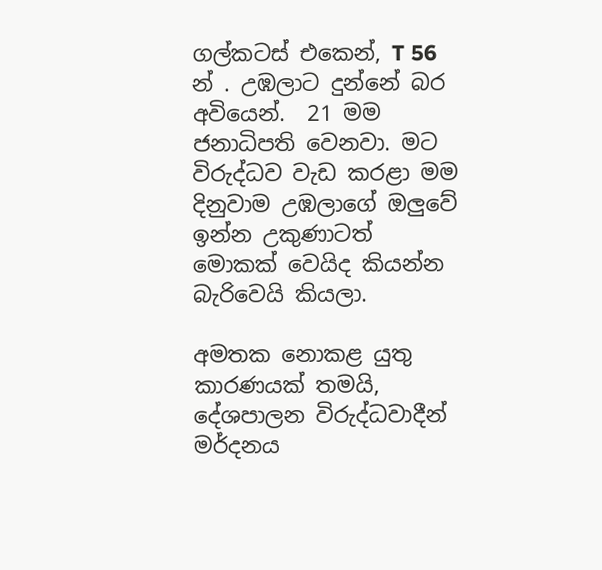ගල්කටස් එකෙන්, T 56 න් . උඹලාට දුන්නේ බර අවියෙන්.  21 මම ජනාධිපති වෙනවා. මට විරුද්ධව වැඩ කරළා මම දිනුවාම උඹලාගේ ඔලුවේ ඉන්න උකුණාටත් මොකක් වෙයිද කියන්න බැරිවෙයි කියලා.

අමතක නොකළ යුතු කාරණයක් තමයි, දේශපාලන විරුද්ධවාදීන් මර්දනය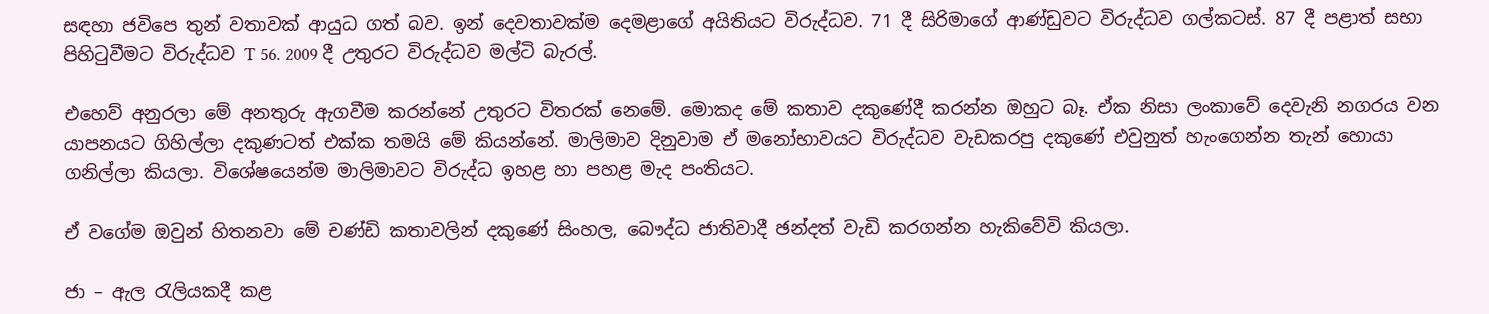සඳහා ජවිපෙ තුන් වතාවක් ආයුධ ගත් බව. ඉන් දෙවතාවක්ම දෙමළාගේ අයිතියට විරුද්ධව. 71 දී සිරිමාගේ ආණ්ඩුවට විරුද්ධව ගල්කටස්. 87 දී පළාත් සභා පිහිටුවීමට විරුද්ධව T 56. 2009 දී උතුරට විරුද්ධව මල්ටි බැරල්.

එහෙව් අනුරලා මේ අනතුරු ඇගවීම කරන්නේ උතුරට විතරක් නෙමේ. මොකද මේ කතාව දකුණේදී කරන්න ඔහුට බෑ. ඒක නිසා ලංකාවේ දෙවැනි නගරය වන යාපනයට ගිහිල්ලා දකුණටත් එක්ක තමයි මේ කියන්නේ. මාලිමාව දිනුවාම ඒ මනෝභාවයට විරුද්ධව වැඩකරපු දකුණේ එවුනුත් හැංගෙන්න තැන් හොයා ගනිල්ලා කියලා. විශේෂයෙන්ම මාලිමාවට විරුද්ධ ඉහළ හා පහළ මැද පංතියට.

ඒ වගේම ඔවුන් හිතනවා මේ චණ්ඩි කතාවලින් දකුණේ සිංහල, බෞද්ධ ජාතිවාදී ඡන්දත් වැඩි කරගන්න හැකිවේවි කියලා.

ජා – ඇල රැලියකදී කළ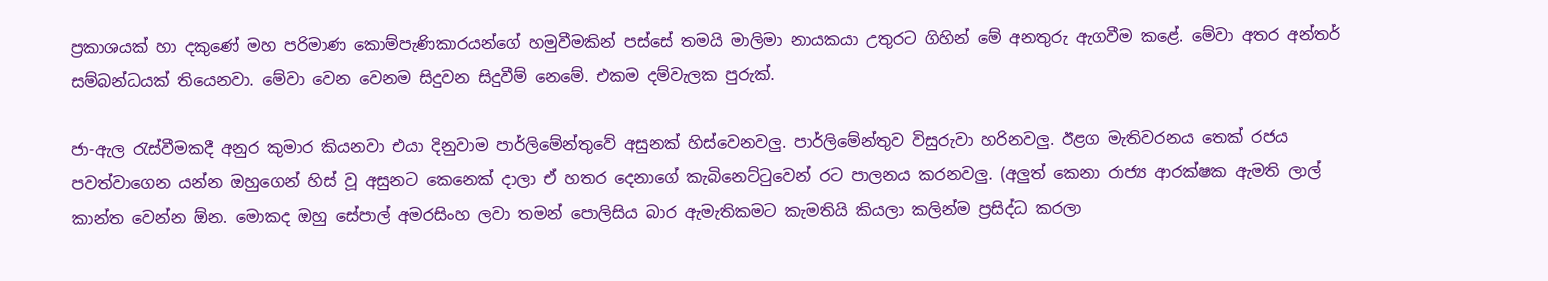ප්‍රකාශ‍යක් හා දකුණේ මහ ප‍රිමාණ කොම්පැණිකාරයන්ගේ හමුවීමකින් පස්සේ තමයි මාලිමා නායකයා උතුරට ගිහින් මේ අනතුරු ඇගවීම කළේ. මේවා අතර අන්තර් සම්බන්ධයක් තියෙනවා. මේවා වෙන වෙනම සිදුවන සිදුවීම් නෙමේ. එකම දම්වැලක පුරුක්.

ජා-ඇල රැස්වීමකදී අනුර කුමාර කියනවා එයා දිනුවාම පාර්ලිමේන්තුවේ අසුනක් හිස්වෙනවලු. පාර්ලිමේන්තුව විසුරුවා හරිනවලු. ඊළග මැතිවරනය තෙක් රජය පවත්වාගෙන යන්න ඔහුගෙන් හිස් වූ අසුනට කෙනෙක් දාලා ඒ හතර දෙනාගේ කැබිනෙට්ටුවෙන් රට පාලනය කරනවලු. (අලුත් කෙනා රාජ්‍ය ආරක්ෂක ඇමති ලාල් කාන්ත වෙන්න ඕන. මොකද ඔහු සේපාල් අමරසිංහ ලවා තමන් පොලිසිය බාර ඇමැතිකමට කැමතියි කියලා කලින්ම ප්‍රසිද්ධ කරලා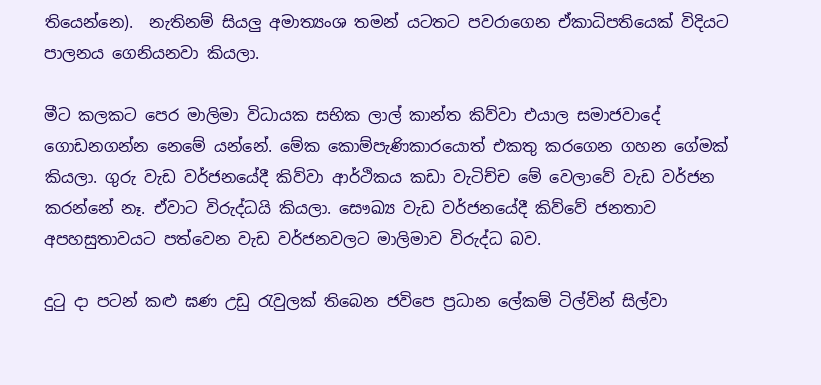තියෙන්නෙ).  නැතිනම් සියලු අමාත්‍යංශ තමන් යටතට පවරාගෙන ඒකාධිපතියෙක් විදියට පාලනය ගෙනියනවා කියලා.

මීට කලකට පෙර මාලිමා විධායක සභික ලාල් කාන්ත කිව්වා එයාල සමාජවාදේ ගොඩනගන්න නෙමේ යන්නේ. මේක කොම්පැණිකාරයොත් එකතු කරගෙන ගහන ගේමක් කියලා. ගුරු වැඩ වර්ජනයේදී කිව්වා ආර්ථිකය කඩා වැටිච්ච මේ වෙලාවේ වැඩ වර්ජන කරන්නේ නෑ. ඒවාට විරුද්ධයි කියලා. සෞඛ්‍ය වැඩ වර්ජනයේදී කිව්වේ ජනතාව අපහසුතාවයට පත්වෙන වැඩ වර්ජනවලට මාලිමාව විරුද්ධ බව.

දුටු දා පටන් කළු ඝණ උඩු රැවුලක් තිබෙන ජවිපෙ ප්‍රධාන ලේකම් ටිල්වින් සිල්වා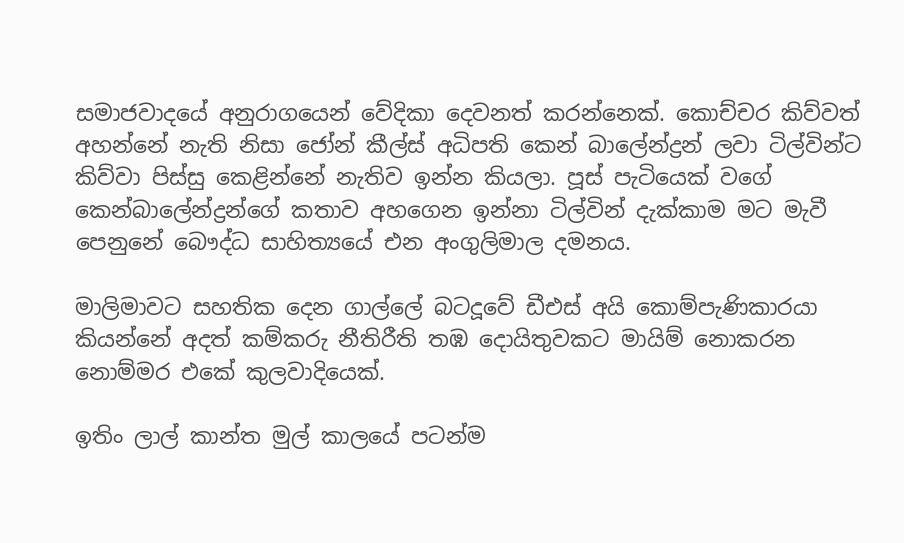සමාජවාදයේ අනුරාගයෙන් වේදිකා දෙවනත් කරන්නෙක්. කොච්චර කිව්වත් අහන්නේ නැති නිසා ජෝන් කීල්ස් අධිපති කෙන් බාලේන්ද්‍රන් ලවා ටිල්වින්ට කිව්වා පිස්සු කෙළින්නේ නැතිව ඉන්න කියලා. පූස් පැටියෙක් වගේ කෙන්බාලේන්ද්‍රන්ගේ කතාව අහගෙන ඉන්නා ටිල්වින් දැක්කාම මට මැවී පෙනුනේ බෞද්ධ සාහිත්‍යයේ එන අංගුලිමාල දමනය.

මාලිමාවට සහතික දෙන ගාල්ලේ බටදූවේ ඩීඑස් අයි කොම්පැණිකාරයා කියන්නේ අදත් කම්කරු නීතිරීති තඹ දොයිතුවකට මායිම් නොකරන නොම්මර එකේ කුලවාදියෙක්.

ඉතිං ලාල් කාන්ත මුල් කාලයේ පටන්ම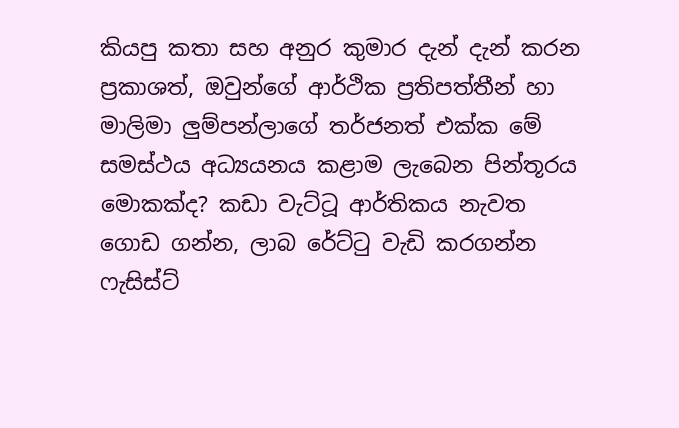කියපු කතා සහ අනුර කුමාර දැන් දැන් කරන ප්‍රකාශත්, ඔවුන්ගේ ආර්ථික ප්‍රතිපත්තීන් හා මාලිමා ලුම්පන්ලාගේ තර්ජනත් එක්ක මේ සමස්ථය අධ්‍යයනය කළාම ලැබෙන පින්තූරය මොකක්ද? කඩා වැට්ටූ ආර්තිකය නැවත ගොඩ ගන්න, ලාබ රේට්ටු වැඩි කරගන්න ෆැසිස්ට්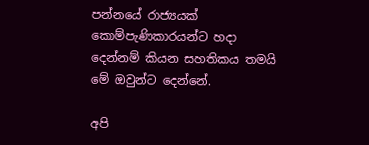පන්නයේ රාජ්‍යයක් කොම්පැණිකාරයන්ට හදා දෙන්නම් කියන සහතිකය තමයි මේ ඔවුන්ට දෙන්නේ.

අපි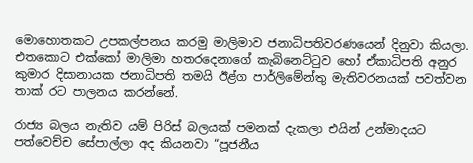මොහොතකට උපකල්පනය කරමු මාලිමාව ජනාධිපතිවරණයෙන් දිනුවා කියලා. එතකොට එක්කෝ මාලිමා හතරදෙනාගේ කැබිනෙට්ටුව හෝ ඒකාධිපති අනුර කුමාර දිසානායක ජනාධිපති තමයි ඊළ්ග පාර්ලිමේන්තු මැතිවරනයක් පවත්වන තාක් රට පාලනය කරන්නේ.

රාජ්‍ය බලය නැතිව යම් පිරිස් බලයක් පමනක් දැකලා එයින් උන්මාදයට පත්වෙච්ච සේපාල්ලා අද කියනවා “පූජනීය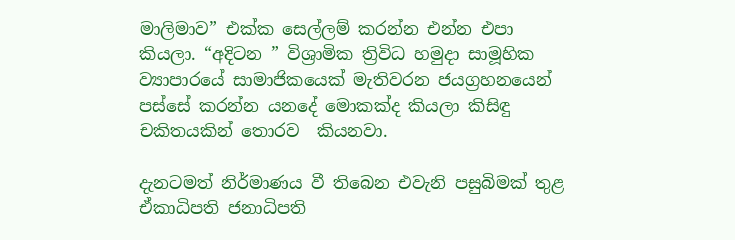මාලිමාව” එක්ක සෙල්ලම් කරන්න එන්න එපා කියලා. “අදිටන ” විශ්‍රාමික ත්‍රිවිධ හමුදා සාමූහික ව්‍යාපාරයේ සාමාජිකයෙක් මැතිවරන ජයග්‍රහනයෙන් පස්සේ කරන්න යනදේ මොකක්ද කියලා කිසිඳු චකිතයකින් තොරව  කියනවා.

දැනටමත් නිර්මාණය වී තිබෙන එවැනි පසුබිමක් තුළ ඒකාධිපති ජනාධිපති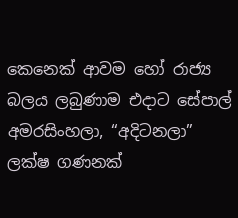කෙනෙක් ආවම හෝ රාජ්‍ය බලය ලබුණාම එදාට සේපාල් අමරසිංහලා, “අදිටනලා” ලක්ෂ ගණනක්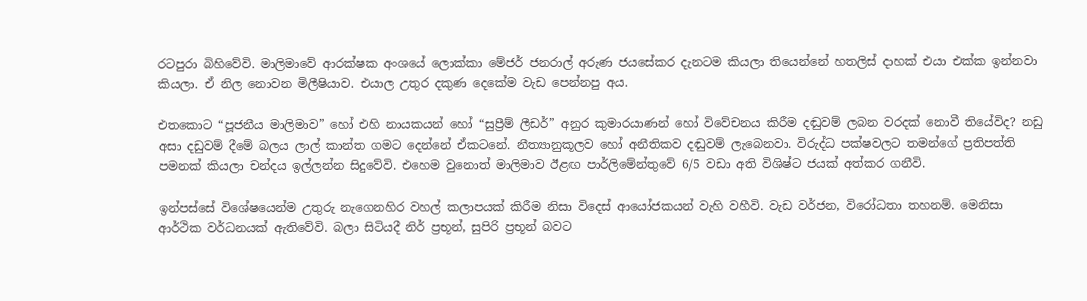රටපුරා බිහිවේවි. මාලිමාවේ ආරක්ෂක අංශයේ ලොක්කා මේජර් ජනරාල් අරුණ ජයසේකර දැනටම කියලා තියෙන්නේ හතලිස් දාහක් එයා එක්ක ඉන්නවා කියලා. ඒ නිල නොවන මිලීෂියාව. එයාල උතුර දකුණ දෙකේම වැඩ පෙන්නපු අය.

එතකොට “පූජනීය මාලිමාව” හෝ එහි නායකයන් හෝ “සුප්‍රීම් ලීඩර්” අනුර කුමාරයාණන් හෝ විවේචනය කිරීම දඬුවම් ලබන වරදක් නොවී තියේවිද? නඩු අසා දඩුවම් දීමේ බලය ලාල් කාන්ත ගමට දෙන්නේ ඒකටනේ. නීත්‍යානුකූලව හෝ අනීතිකව දඬුවම් ලැබෙනවා. විරුද්ධ පක්ෂවලට තමන්ගේ ප්‍රතිපත්ති පමනක් කියලා චන්දය ඉල්ලන්න සිදුවේවි. එහෙම වුනොත් මාලිමාව ඊළඟ පාර්ලිමේන්තුවේ 6/5 වඩා අති විශිෂ්ට ජයක් අත්කර ගනීවි.

ඉන්පස්සේ විශේෂයෙන්ම උතුරු නැගෙනහිර වහල් කලාපයක් කිරීම නිසා විදෙස් ආයෝජකයන් වැහි වහීවි. වැඩ වර්ජන, විරෝධතා තහනම්. මෙනිසා ආර්ථික වර්ධනයක් ඇතිවේවි. බලා සිටියදී නි‍ර් ප්‍රභූන්, සුපිරි ප්‍රභූන් බවට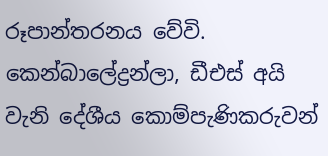රූපාන්තරනය වේවි. කෙන්බාලේද්‍රන්ලා, ඩීඑස් අයි වැනි දේශීය කොම්පැණිකරුවන්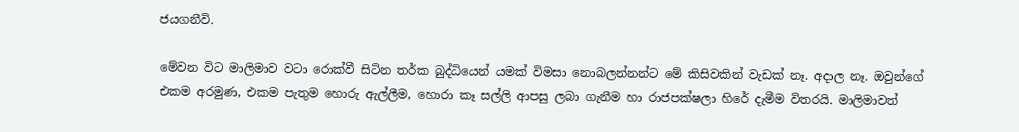ජයගනීවි.

මේවන විට මාලිමාව වටා රොක්වී සිටින තර්ක බුද්ධියෙන් යමක් විමසා නොබලන්නන්ට මේ කිසිවකින් වැඩක් නෑ. අදාල නෑ. ඔවුන්ගේ එකම අරමුණ, එකම පැතුම හොරු ඇල්ලීම, හොරා කෑ සල්ලි ආපසු ලබා ගැනීම හා රාජපක්ෂලා හිරේ දැමීම විතරයි. මාලිමාවත්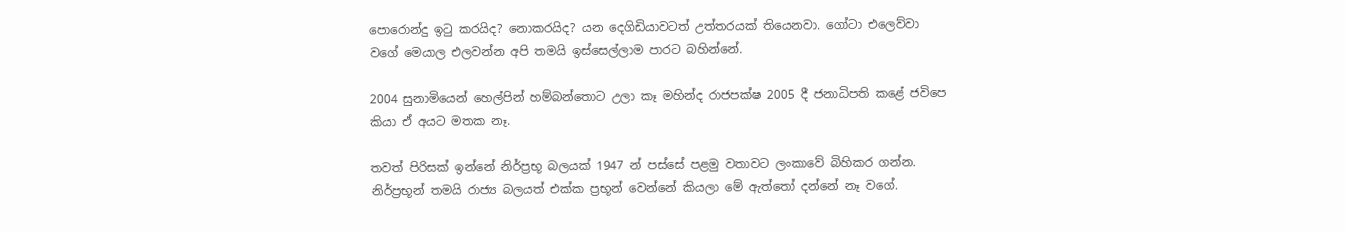පොරොන්දු ඉටු කරයිද? නොකරයිද? යන දෙගිඩියාවටත් උත්ත‍රයක් තියෙනවා. ගෝටා එලෙව්වා වගේ මෙයාල එලවන්න අපි තමයි ඉස්සෙල්ලාම පාරට බහින්නේ.

2004 සුනාමියෙන් හෙල්පින් හම්බන්තොට උලා කෑ මහින්ද රාජපක්ෂ 2005 දී ජනාධිපති කළේ ජවිපෙ කියා ඒ අයට මතක නෑ.

තවත් පිරිසක් ඉන්නේ නිර්ප්‍රභූ බලයක් 1947 න් පස්සේ පළමු වතාවට ලංකාවේ බිහිකර ගන්න.  නිර්ප්‍රභූන් තමයි රාජ්‍ය බලයත් එක්ක ප්‍රභූන් වෙන්නේ කියලා මේ ඇත්තෝ දන්නේ නෑ වගේ.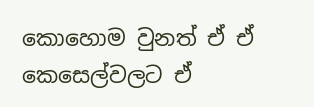කොහොම වුනත් ඒ ඒ කෙසෙල්වලට ඒ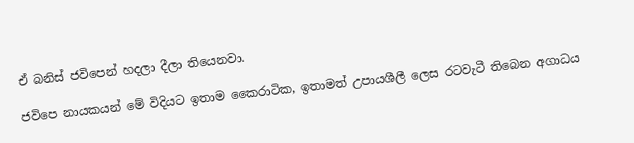ඒ බනිස් ජවිපෙන් හදලා දීලා තියෙනවා.

ජවිපෙ නායකයන් මේ විදියට ඉතාම කෛරාටික, ඉතාමත් උපායශීලී ලෙස රටවැටී තිබෙන අගාධය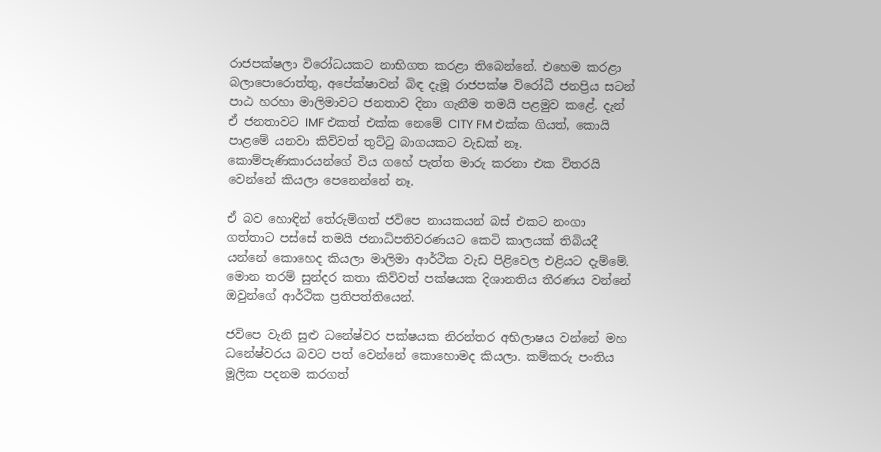රාජපක්ෂලා විරෝධ‍යකට නාභිගත ක‍රළා තිබෙන්නේ. එහෙම කරළා බලාපොරොත්තු, අපේක්ෂාවන් බිඳ දැමූ රාජපක්ෂ විරෝධී ජනප්‍රිය සටන් පාඨ හරහා මාලිමාවට ජනතාව දිනා ගැනීම තමයි පළමුව කළේ. දැන් ඒ ජනතාවට IMF එකත් එක්ක නෙමේ CITY FM එක්ක ගියත්, කොයි පාළමේ යනවා කිව්වත් තුට්ටු බාගයකට වැඩක් නෑ. කොම්පැණිකාරයන්ගේ විය ගහේ පැත්ත මාරු කරනා එක විතරයි වෙන්නේ කියලා පෙනෙන්නේ නෑ.

ඒ බව හොඳින් තේරුම්ගත් ජවිපෙ නායකයන් බස් එකට නංගා ගත්තාට පස්සේ තමයි ජනාධිපතිවරණයට කෙටි කාලයක් තිබියදී යන්නේ කොහෙද කියලා මාලිමා ආර්ථික වැඩ පිළිවෙල එළියට දැම්මේ. මොන තරම් සුන්දර කතා කිව්වත් පක්ෂයක දිශානතිය තීරණය වන්නේ ඔවුන්ගේ ආර්ථික ප්‍රතිපත්තියෙන්.

ජවිපෙ වැනි සුළු ධනේෂ්වර පක්ෂයක නිරන්තර අභිලාෂය වන්නේ මහ ධනේෂ්වරය බවට පත් වෙන්නේ කොහොමද කියලා. කම්කරු පංතිය මූලික පදනම කරගත්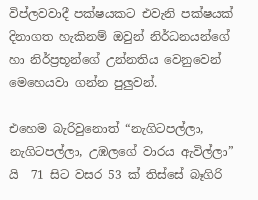විප්ලවවාදී පක්ෂයකට එවැනි පක්ෂයක් දිනාගත හැකිනම් ඔවුන් නි‍ර්ධනයන්ගේ හා නිර්ප්‍රභූන්ගේ උන්නතිය වෙනුවෙන් මෙහෙයවා ගන්න පුලුවන්.

එහෙම බැරිවුනොත් “නැගිටපල්ලා, නැගිටපල්ලා, උඹලගේ වාරය ඇවිල්ලා” යි  71 සිට වසර 53 ක් තිස්සේ බෑගිරි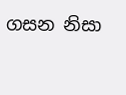ගසන නිසා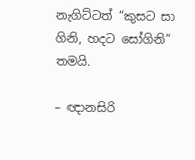නැගිට්ටත් “කුසට සා ගිනි, හදට සෝගිනි” තම‍යි.

– ඥානසිරි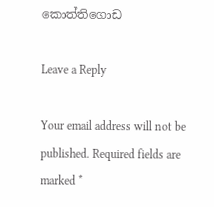කොත්තිගොඩ

Leave a Reply

Your email address will not be published. Required fields are marked *